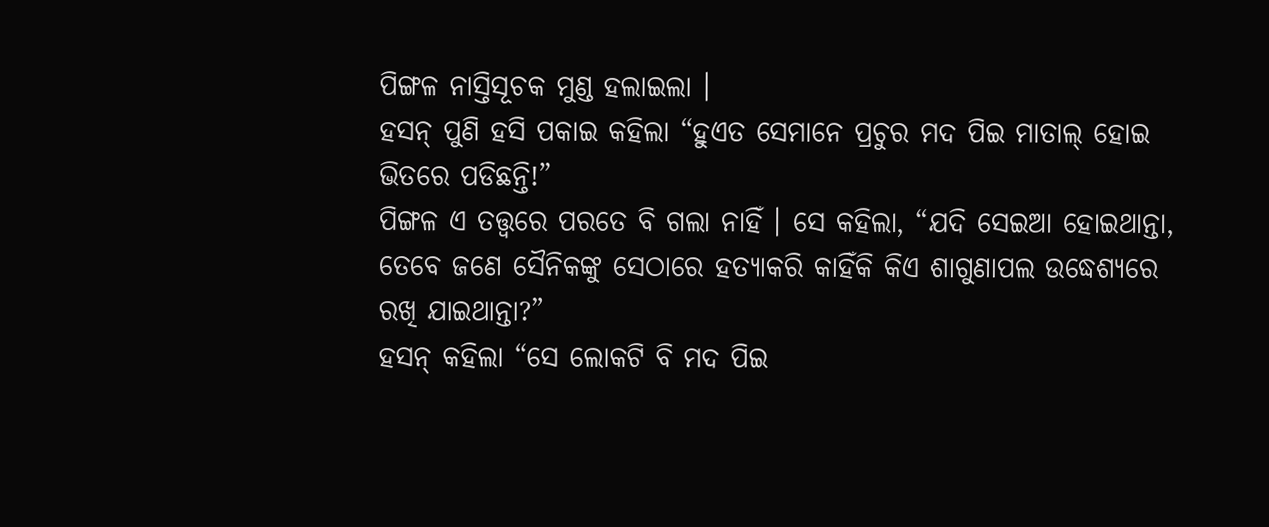ପିଙ୍ଗଳ ନାସ୍ତିସୂଚକ ମୁଣ୍ଡ ହଲାଇଲା ।
ହସନ୍ ପୁଣି ହସି ପକାଇ କହିଲା “ହୁଏତ ସେମାନେ ପ୍ରଚୁର ମଦ ପିଇ ମାତାଲ୍ ହୋଇ ଭିତରେ ପଡିଛନ୍ତି!”
ପିଙ୍ଗଳ ଏ ତତ୍ତ୍ୱରେ ପରତେ ବି ଗଲା ନାହିଁ । ସେ କହିଲା, “ଯଦି ସେଇଆ ହୋଇଥାନ୍ତା, ତେବେ ଜଣେ ସୈନିକଙ୍କୁ ସେଠାରେ ହତ୍ୟାକରି କାହିଁକି କିଏ ଶାଗୁଣାପଲ ଉଦ୍ଧେଶ୍ୟରେ ରଖି ଯାଇଥାନ୍ତା?”
ହସନ୍ କହିଲା “ସେ ଲୋକଟି ବି ମଦ ପିଇ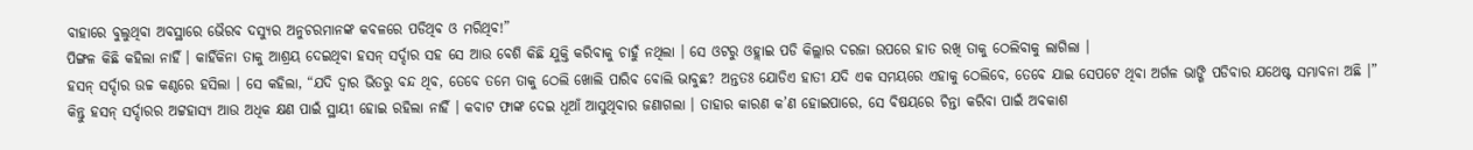ବାହାରେ ବୁଲୁଥିବା ଅବସ୍ଥାରେ ଭୈରବ ଦସ୍ୟୁର ଅନୁଚରମାନଙ୍କ କବଳରେ ପଡିଥିବ ଓ ମରିଥିବ!”
ପିଙ୍ଗଳ କିଛି କହିଲା ନାହିଁ । କାହିଁକିନା ତାକୁ ଆଶ୍ରୟ ଦେଇଥିବା ହସନ୍ ସର୍ଦ୍ଦାର ସହ ସେ ଆଉ ବେଶି କିଛି ଯୁକ୍ତି କରିବାକୁ ଚାହୁଁ ନଥିଲା । ସେ ଓଟରୁ ଓହ୍ଲାଇ ପଡି କିଲ୍ଲାର ଦରଜା ଉପରେ ହାତ ରଖି ତାକୁ ଠେଲିବାକୁ ଲାଗିଲା ।
ହସନ୍ ସର୍ଦ୍ଦାର ଉଚ୍ଚ କଣ୍ଠରେ ହସିଲା । ସେ କହିଲା, “ଯଦି ଦ୍ୱାର ଭିତରୁ ବନ୍ଦ ଥିବ, ତେବେ ତମେ ତାକୁ ଠେଲି ଖୋଲି ପାରିବ ବୋଲି ଭାବୁଛ? ଅନ୍ତତଃ ଯୋଡିଏ ହାତୀ ଯଦି ଏକ ସମୟରେ ଏହାକୁ ଠେଲିବେ, ତେବେ ଯାଇ ସେପଟେ ଥିବା ଅର୍ଗଳ ଭାଙ୍ଗି ପଡିବାର ଯଥେଷ୍ଟ ସମ୍ଭାବନା ଅଛି ।”
କିନ୍ତୁ ହସନ୍ ସର୍ଦ୍ଦାରର ଅଟ୍ଟହାସ୍ୟ ଆଉ ଅଧିକ କ୍ଷଣ ପାଇଁ ସ୍ଥାୟୀ ହୋଇ ରହିଲା ନାହିଁ । କବାଟ ଫାଙ୍କ ଦେଇ ଧୂଆଁ ଆସୁଥିବାର ଜଣାଗଲା । ତାହାର କାରଣ କ’ଣ ହୋଇପାରେ, ସେ ବିଷୟରେ ଚିନ୍ତା କରିବା ପାଇଁ ଅବକାଶ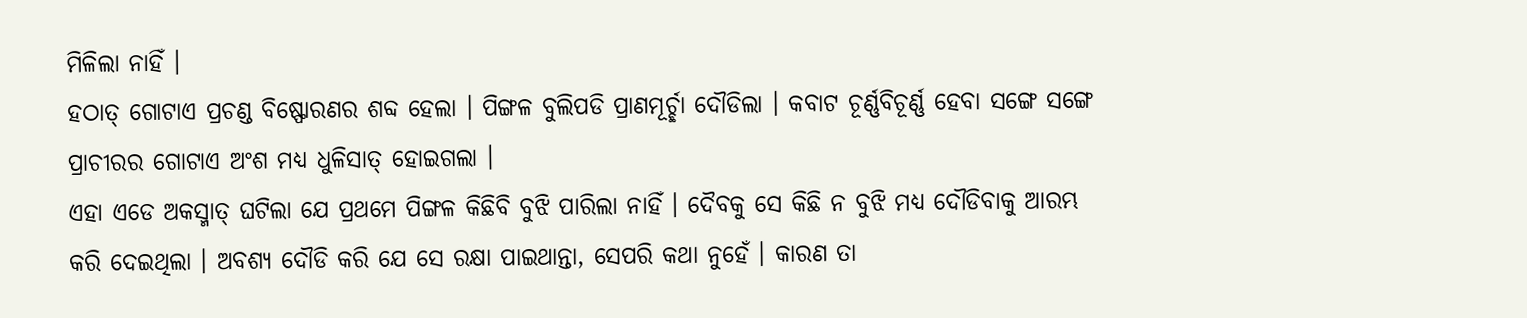ମିଳିଲା ନାହିଁ ।
ହଠାତ୍ ଗୋଟାଏ ପ୍ରଚଣ୍ଡ ବିଷ୍ଫୋରଣର ଶବ୍ଦ ହେଲା । ପିଙ୍ଗଳ ବୁଲିପଡି ପ୍ରାଣମୂର୍ଚ୍ଛା ଦୌଡିଲା । କବାଟ ଚୂର୍ଣ୍ଣବିଚୂର୍ଣ୍ଣ ହେବା ସଙ୍ଗେ ସଙ୍ଗେ ପ୍ରାଚୀରର ଗୋଟାଏ ଅଂଶ ମଧ୍ୟ ଧୁଳିସାତ୍ ହୋଇଗଲା ।
ଏହା ଏଡେ ଅକସ୍ମାତ୍ ଘଟିଲା ଯେ ପ୍ରଥମେ ପିଙ୍ଗଳ କିଛିବି ବୁଝି ପାରିଲା ନାହିଁ । ଦୈବକୁ ସେ କିଛି ନ ବୁଝି ମଧ୍ୟ ଦୌଡିବାକୁ ଆରମ୍ଭ କରି ଦେଇଥିଲା । ଅବଶ୍ୟ ଦୌଡି କରି ଯେ ସେ ରକ୍ଷା ପାଇଥାନ୍ତା, ସେପରି କଥା ନୁହେଁ । କାରଣ ତା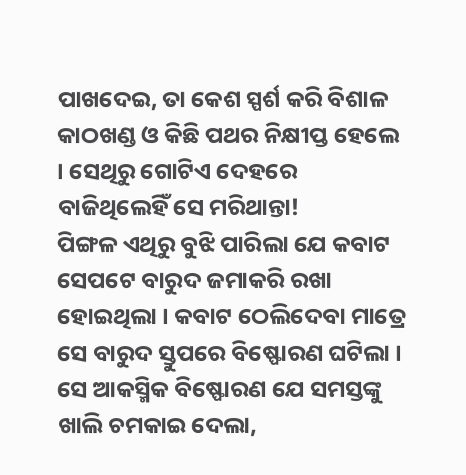ପାଖଦେଇ, ତା କେଶ ସ୍ପର୍ଶ କରି ବିଶାଳ କାଠଖଣ୍ଡ ଓ କିଛି ପଥର ନିକ୍ଷୀପ୍ତ ହେଲେ । ସେଥିରୁ ଗୋଟିଏ ଦେହରେ ବାଜିଥିଲେହିଁ ସେ ମରିଥାନ୍ତା!
ପିଙ୍ଗଳ ଏଥିରୁ ବୁଝି ପାରିଲା ଯେ କବାଟ ସେପଟେ ବାରୁଦ ଜମାକରି ରଖା ହୋଇଥିଲା । କବାଟ ଠେଲିଦେବା ମାତ୍ରେ ସେ ବାରୁଦ ସ୍ତୁପରେ ବିଷ୍ଫୋରଣ ଘଟିଲା ।
ସେ ଆକସ୍ମିକ ବିଷ୍ଫୋରଣ ଯେ ସମସ୍ତଙ୍କୁ ଖାଲି ଚମକାଇ ଦେଲା,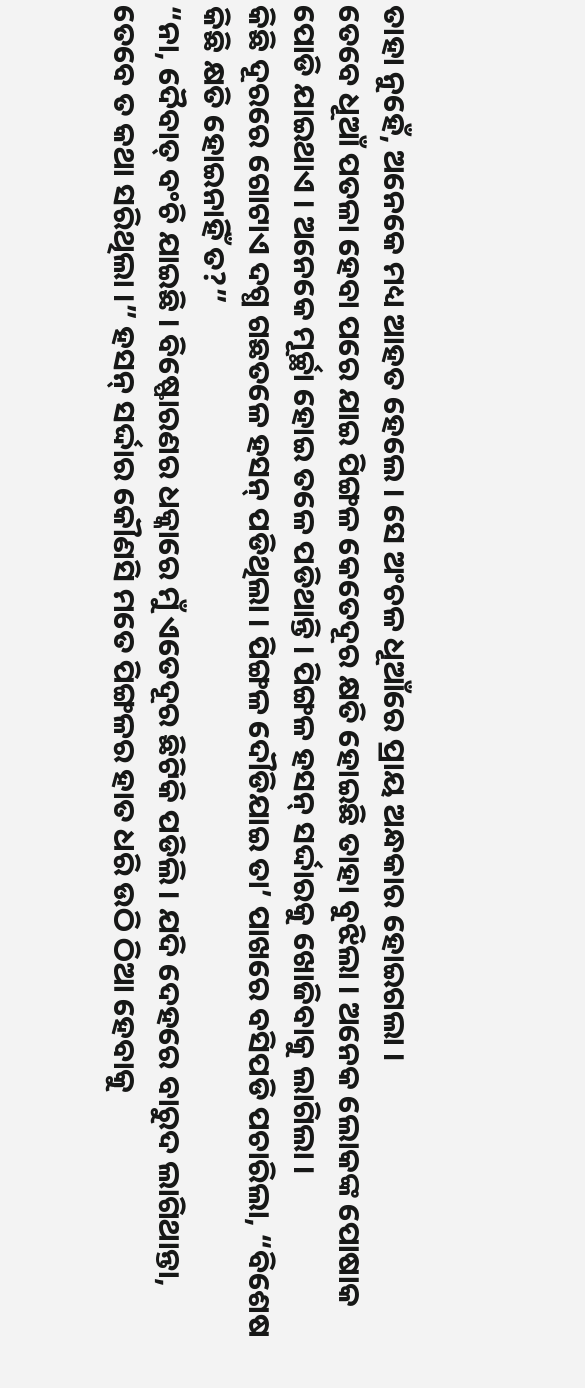ତାହା ନୁହେଁ, ଅନେକେ ମଧ୍ୟ ଆହତ ହେଲେ । ସେ ଅଂଚଳ ଧୂଆଁରେ ପ୍ରାୟ ଅନ୍ଧକାର ହୋଇଗଲା ।
ତେବେ ଧୂଆଁ ପତଳା ହେବା ପରେ ଯାଇ ପିଙ୍ଗଳ କେତେଦୂର କ୍ଷତି ହୋଇଛି ତାହା ବୁଝିଲା । ଅନେକ ଲୋକଙ୍କ ପୋଷାକ ପୋଡି ଯାଇଥାଏ । ଅନେକେ ମୂର୍ଚ୍ଛା ହୋଇ ତଳେ ପଡିଥାନ୍ତି । ପିଙ୍ଗଳ ହସନ୍ ସର୍ଦ୍ଦାରକୁ ଖୋଜିବାକୁ ଲାଗିଲା ।
କିଛି ଦୂରରେ ଗୋଟାଏ ଦଗ୍ଧ ଗଛତଳେ ହସନ୍ ପଡିଥିଲା । ପିଙ୍ଗଳ ଦୌଡିଯାଇ ତା’ ପାଖରେ ବସିପଡି ପଚାରିଲା, “ବିଶେଷ କିଛି କ୍ଷତି ହୋଇନାହିଁ ତ?”
“ନା, ଦୈବାତ୍ ବଂଚି ଯାଇଛି । ବିଷ୍ଫୋରଣର ଧକ୍କାରେ ମୁଁ ଏତେଦୂର ଛିଟିକି ପଡିଲି । ଯଦି ଦେହରେ ବାରୁଦ ଲାଗିଥାନ୍ତା, ତେବେ ତ କଥା ସରିଥିଲା ।” ହସନ୍ ସର୍ଦ୍ଦାର କୌଣସି ମତେ ପିଙ୍ଗଳର ହାତ ଧରି ଉଠି ଠିଆ ହେବାକୁ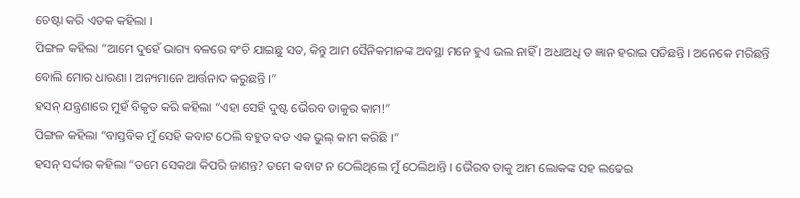ଚେଷ୍ଟା କରି ଏତକ କହିଲା ।
ପିଙ୍ଗଳ କହିଲା “ଆମେ ଦୁହେଁ ଭାଗ୍ୟ ବଳରେ ବଂଚି ଯାଇଛୁ ସତ, କିନ୍ତୁ ଆମ ସୈନିକମାନଙ୍କ ଅବସ୍ଥା ମନେ ହୁଏ ଭଲ ନାହିଁ । ଅଧାଅଧି ତ ଜ୍ଞାନ ହରାଇ ପଡିଛନ୍ତି । ଅନେକେ ମରିଛନ୍ତି ବୋଲି ମୋର ଧାରଣା । ଅନ୍ୟମାନେ ଆର୍ତ୍ତନାଦ କରୁଛନ୍ତି ।”
ହସନ୍ ଯନ୍ତ୍ରଣାରେ ମୁହଁ ବିକୃତ କରି କହିଲା “ଏହା ସେହି ଦୁଷ୍ଟ ଭୈରବ ଡାକୁର କାମ!”
ପିଙ୍ଗଳ କହିଲା “ବାସ୍ତବିକ ମୁଁ ସେହି କବାଟ ଠେଲି ବହୁତ ବଡ ଏକ ଭୁଲ୍ କାମ କରିଛି ।”
ହସନ୍ ସର୍ଦ୍ଦାର କହିଲା “ତମେ ସେକଥା କିପରି ଜାଣନ୍ତ? ତମେ କବାଟ ନ ଠେଲିଥିଲେ ମୁଁ ଠେଲିଥାନ୍ତି । ଭୈରବ ଡାକୁ ଆମ ଲୋକଙ୍କ ସହ ଲଢେଇ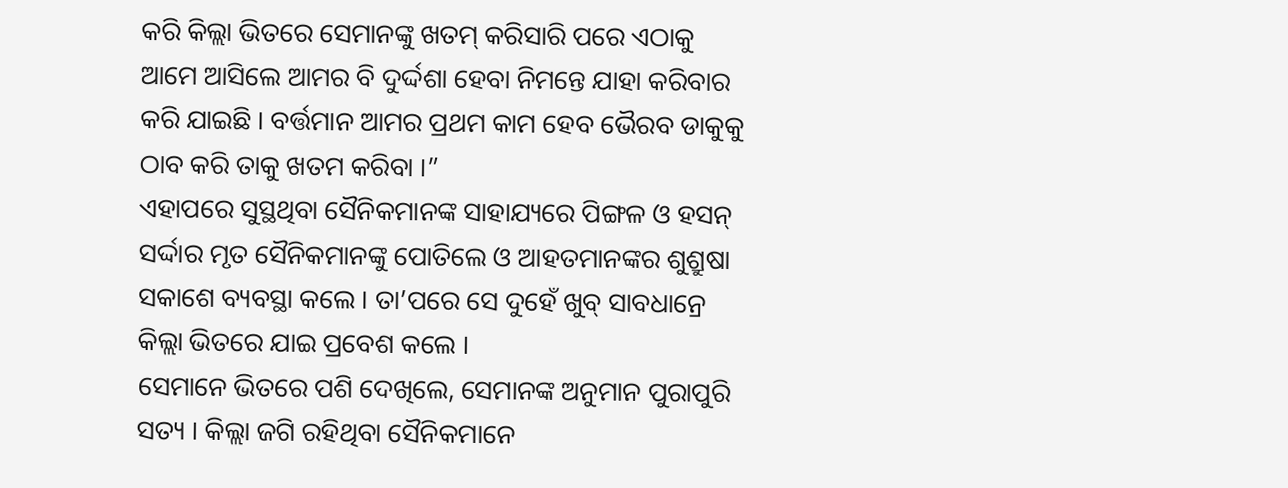କରି କିଲ୍ଲା ଭିତରେ ସେମାନଙ୍କୁ ଖତମ୍ କରିସାରି ପରେ ଏଠାକୁ ଆମେ ଆସିଲେ ଆମର ବି ଦୁର୍ଦ୍ଦଶା ହେବା ନିମନ୍ତେ ଯାହା କରିବାର କରି ଯାଇଛି । ବର୍ତ୍ତମାନ ଆମର ପ୍ରଥମ କାମ ହେବ ଭୈରବ ଡାକୁକୁ ଠାବ କରି ତାକୁ ଖତମ କରିବା ।”
ଏହାପରେ ସୁସ୍ଥଥିବା ସୈନିକମାନଙ୍କ ସାହାଯ୍ୟରେ ପିଙ୍ଗଳ ଓ ହସନ୍ ସର୍ଦ୍ଦାର ମୃତ ସୈନିକମାନଙ୍କୁ ପୋତିଲେ ଓ ଆହତମାନଙ୍କର ଶୁଶ୍ରୁଷା ସକାଶେ ବ୍ୟବସ୍ଥା କଲେ । ତା’ପରେ ସେ ଦୁହେଁ ଖୁବ୍ ସାବଧାନ୍ରେ କିଲ୍ଲା ଭିତରେ ଯାଇ ପ୍ରବେଶ କଲେ ।
ସେମାନେ ଭିତରେ ପଶି ଦେଖିଲେ, ସେମାନଙ୍କ ଅନୁମାନ ପୁରାପୁରି ସତ୍ୟ । କିଲ୍ଲା ଜଗି ରହିଥିବା ସୈନିକମାନେ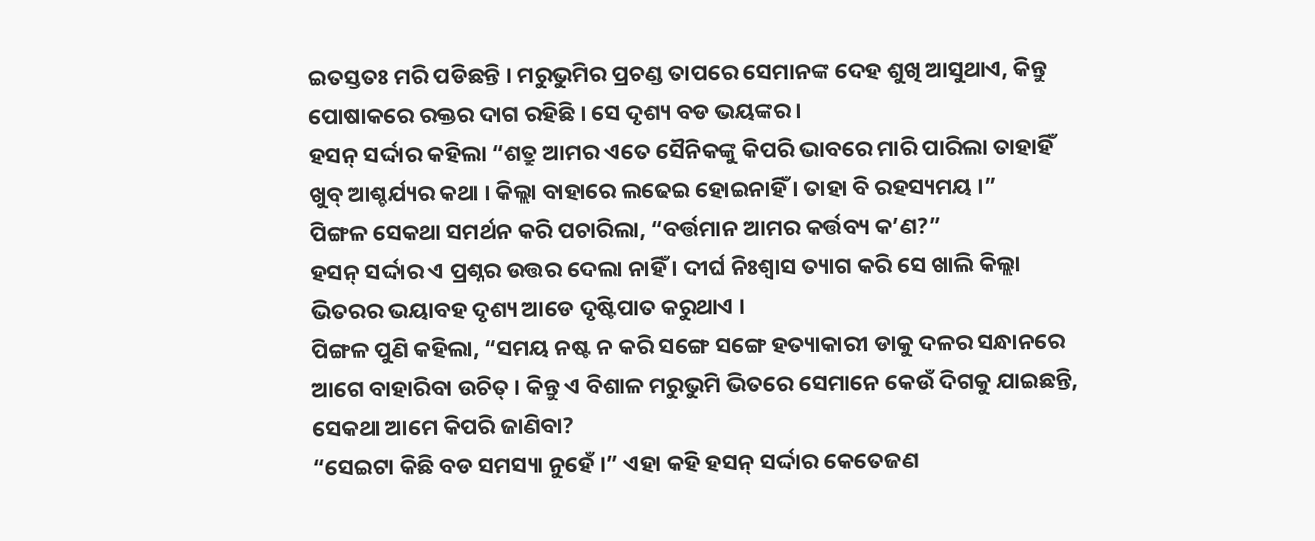ଇତସ୍ତତଃ ମରି ପଡିଛନ୍ତି । ମରୁଭୁମିର ପ୍ରଚଣ୍ଡ ତାପରେ ସେମାନଙ୍କ ଦେହ ଶୁଖି ଆସୁଥାଏ, କିନ୍ତୁ ପୋଷାକରେ ରକ୍ତର ଦାଗ ରହିଛି । ସେ ଦୃଶ୍ୟ ବଡ ଭୟଙ୍କର ।
ହସନ୍ ସର୍ଦ୍ଦାର କହିଲା “ଶତ୍ରୁ ଆମର ଏତେ ସୈନିକଙ୍କୁ କିପରି ଭାବରେ ମାରି ପାରିଲା ତାହାହିଁ ଖୁବ୍ ଆଶ୍ଚର୍ଯ୍ୟର କଥା । କିଲ୍ଲା ବାହାରେ ଲଢେଇ ହୋଇନାହିଁ । ତାହା ବି ରହସ୍ୟମୟ ।”
ପିଙ୍ଗଳ ସେକଥା ସମର୍ଥନ କରି ପଚାରିଲା, “ବର୍ତ୍ତମାନ ଆମର କର୍ତ୍ତବ୍ୟ କ’ଣ?”
ହସନ୍ ସର୍ଦ୍ଦାର ଏ ପ୍ରଶ୍ନର ଉତ୍ତର ଦେଲା ନାହିଁ । ଦୀର୍ଘ ନିଃଶ୍ୱାସ ତ୍ୟାଗ କରି ସେ ଖାଲି କିଲ୍ଲା ଭିତରର ଭୟାବହ ଦୃଶ୍ୟ ଆଡେ ଦୃଷ୍ଟିପାତ କରୁଥାଏ ।
ପିଙ୍ଗଳ ପୁଣି କହିଲା, “ସମୟ ନଷ୍ଟ ନ କରି ସଙ୍ଗେ ସଙ୍ଗେ ହତ୍ୟାକାରୀ ଡାକୁ ଦଳର ସନ୍ଧାନରେ ଆଗେ ବାହାରିବା ଉଚିତ୍ । କିନ୍ତୁ ଏ ବିଶାଳ ମରୁଭୁମି ଭିତରେ ସେମାନେ କେଉଁ ଦିଗକୁ ଯାଇଛନ୍ତି, ସେକଥା ଆମେ କିପରି ଜାଣିବା?
“ସେଇଟା କିଛି ବଡ ସମସ୍ୟା ନୁହେଁ ।” ଏହା କହି ହସନ୍ ସର୍ଦ୍ଦାର କେତେଜଣ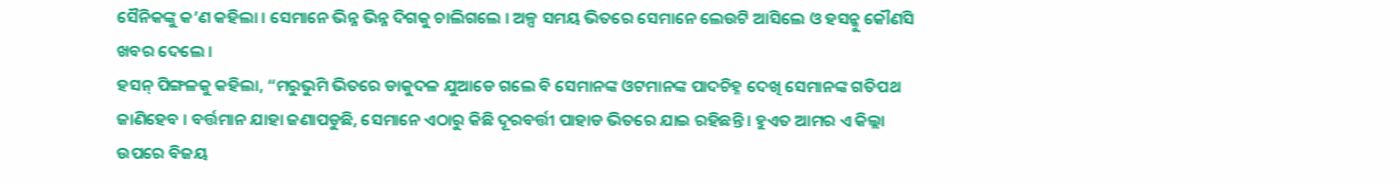ସୈନିକଙ୍କୁ କ’ଣ କହିଲା । ସେମାନେ ଭିନ୍ନ ଭିନ୍ନ ଦିଗକୁ ଚାଲିଗଲେ । ଅଳ୍ପ ସମୟ ଭିତରେ ସେମାନେ ଲେଉଟି ଆସିଲେ ଓ ହସନ୍କୁ କୌଣସି ଖବର ଦେଲେ ।
ହସନ୍ ପିଙ୍ଗଳକୁ କହିଲା, “ମରୁଭୁମି ଭିତରେ ଡାକୁଦଳ ଯୁଆଡେ ଗଲେ ବି ସେମାନଙ୍କ ଓଟମାନଙ୍କ ପାଦଚିହ୍ନ ଦେଖି ସେମାନଙ୍କ ଗତିପଥ ଜାଣିହେବ । ବର୍ତ୍ତମାନ ଯାହା ଜଣାପଡୁଛି, ସେମାନେ ଏଠାରୁ କିଛି ଦୂରବର୍ତ୍ତୀ ପାହାଡ ଭିତରେ ଯାଇ ରହିଛନ୍ତି । ହୁଏତ ଆମର ଏ କିଲ୍ଲା ଉପରେ ବିଜୟ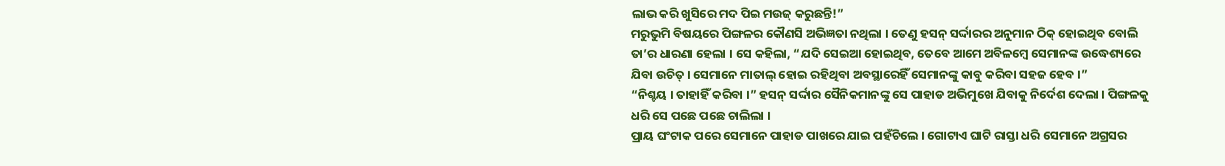ଲାଭ କରି ଖୁସିରେ ମଦ ପିଇ ମଉଜ୍ କରୁଛନ୍ତି!”
ମରୁଭୁମି ବିଷୟରେ ପିଙ୍ଗଳର କୌଣସି ଅଭିଜ୍ଞତା ନଥିଲା । ତେଣୁ ହସନ୍ ସର୍ଦ୍ଦାରର ଅନୁମାନ ଠିକ୍ ହୋଇଥିବ ବୋଲି ତା’ର ଧାରଣା ହେଲା । ସେ କହିଲା, “ଯଦି ସେଇଆ ହୋଇଥିବ, ତେବେ ଆମେ ଅବିଳମ୍ବେ ସେମାନଙ୍କ ଉଦ୍ଧେଶ୍ୟରେ ଯିବା ଉଚିତ୍ । ସେମାନେ ମାତାଲ୍ ହୋଇ ରହିଥିବା ଅବସ୍ଥାରେହିଁ ସେମାନଙ୍କୁ କାବୁ କରିବା ସହଜ ହେବ ।”
“ନିଶ୍ଚୟ । ତାହାହିଁ କରିବା ।” ହସନ୍ ସର୍ଦ୍ଦାର ସୈନିକମାନଙ୍କୁ ସେ ପାହାଡ ଅଭିମୁଖେ ଯିବାକୁ ନିର୍ଦେଶ ଦେଲା । ପିଙ୍ଗଳକୁ ଧରି ସେ ପଛେ ପଛେ ଚାଲିଲା ।
ପ୍ରାୟ ଘଂଟାକ ପରେ ସେମାନେ ପାହାଡ ପାଖରେ ଯାଇ ପହଁଚିଲେ । ଗୋଟାଏ ଘାଟି ରାସ୍ତା ଧରି ସେମାନେ ଅଗ୍ରସର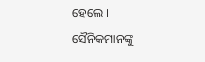ହେଲେ ।
ସୈନିକମାନଙ୍କୁ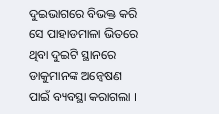ଦୁଇଭାଗରେ ବିଭକ୍ତ କରି ସେ ପାହାଡମାଳା ଭିତରେ ଥିବା ଦୁଇଟି ସ୍ଥାନରେ ଡାକୁମାନଙ୍କ ଅନ୍ୱେଷଣ ପାଇଁ ବ୍ୟବସ୍ଥା କରାଗଲା ।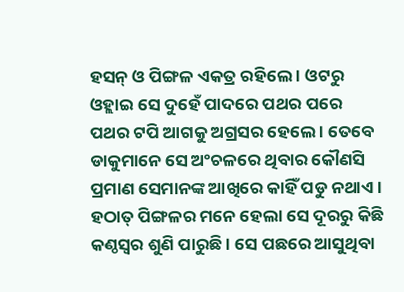ହସନ୍ ଓ ପିଙ୍ଗଳ ଏକତ୍ର ରହିଲେ । ଓଟରୁ ଓହ୍ଲାଇ ସେ ଦୁହେଁ ପାଦରେ ପଥର ପରେ ପଥର ଟପି ଆଗକୁ ଅଗ୍ରସର ହେଲେ । ତେବେ ଡାକୁମାନେ ସେ ଅଂଚଳରେ ଥିବାର କୌଣସି ପ୍ରମାଣ ସେମାନଙ୍କ ଆଖିରେ କାହିଁ ପଡୁ ନଥାଏ ।
ହଠାତ୍ ପିଙ୍ଗଳର ମନେ ହେଲା ସେ ଦୂରରୁ କିଛି କଣ୍ଠସ୍ୱର ଶୁଣି ପାରୁଛି । ସେ ପଛରେ ଆସୁଥିବା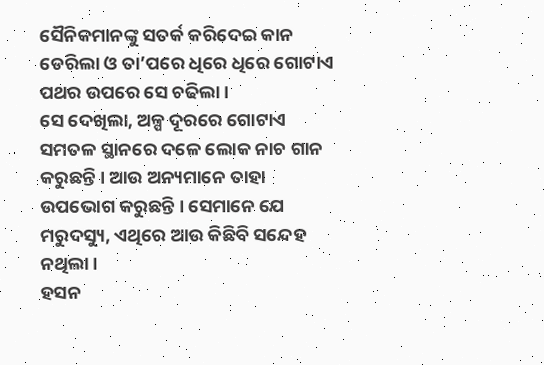ସୈନିକମାନଙ୍କୁ ସତର୍କ କରିଦେଇ କାନ ଡେରିଲା ଓ ତା’ପରେ ଧିରେ ଧିରେ ଗୋଟାଏ ପଥର ଉପରେ ସେ ଚଢିଲା ।
ସେ ଦେଖିଲା, ଅଳ୍ପ ଦୂରରେ ଗୋଟାଏ ସମତଳ ସ୍ଥାନରେ ଦଳେ ଲୋକ ନାଚ ଗାନ କରୁଛନ୍ତି । ଆଉ ଅନ୍ୟମାନେ ତାହା ଉପଭୋଗ କରୁଛନ୍ତି । ସେମାନେ ଯେ ମରୁଦସ୍ୟୁ, ଏଥିରେ ଆଉ କିଛିବି ସନ୍ଦେହ ନଥିଲା ।
ହସନ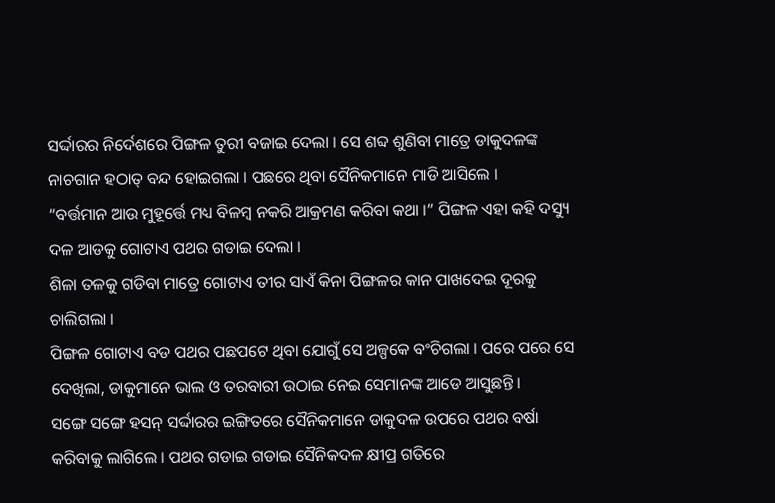ସର୍ଦ୍ଦାରର ନିର୍ଦେଶରେ ପିଙ୍ଗଳ ତୁରୀ ବଜାଇ ଦେଲା । ସେ ଶବ୍ଦ ଶୁଣିବା ମାତ୍ରେ ଡାକୁଦଳଙ୍କ ନାଚଗାନ ହଠାତ୍ ବନ୍ଦ ହୋଇଗଲା । ପଛରେ ଥିବା ସୈନିକମାନେ ମାଡି ଆସିଲେ ।
“ବର୍ତ୍ତମାନ ଆଉ ମୁହୂର୍ତ୍ତେ ମଧ୍ୟ ବିଳମ୍ବ ନକରି ଆକ୍ରମଣ କରିବା କଥା ।” ପିଙ୍ଗଳ ଏହା କହି ଦସ୍ୟୁ ଦଳ ଆଡକୁ ଗୋଟାଏ ପଥର ଗଡାଇ ଦେଲା ।
ଶିଳା ତଳକୁ ଗଡିବା ମାତ୍ରେ ଗୋଟାଏ ତୀର ସାଏଁ କିନା ପିଙ୍ଗଳର କାନ ପାଖଦେଇ ଦୂରକୁ ଚାଲିଗଲା ।
ପିଙ୍ଗଳ ଗୋଟାଏ ବଡ ପଥର ପଛପଟେ ଥିବା ଯୋଗୁଁ ସେ ଅଳ୍ପକେ ବଂଚିଗଲା । ପରେ ପରେ ସେ ଦେଖିଲା, ଡାକୁମାନେ ଭାଲ ଓ ତରବାରୀ ଉଠାଇ ନେଇ ସେମାନଙ୍କ ଆଡେ ଆସୁଛନ୍ତି ।
ସଙ୍ଗେ ସଙ୍ଗେ ହସନ୍ ସର୍ଦ୍ଦାରର ଇଙ୍ଗିତରେ ସୈନିକମାନେ ଡାକୁଦଳ ଉପରେ ପଥର ବର୍ଷା କରିବାକୁ ଲାଗିଲେ । ପଥର ଗଡାଇ ଗଡାଇ ସୈନିକଦଳ କ୍ଷୀପ୍ର ଗତିରେ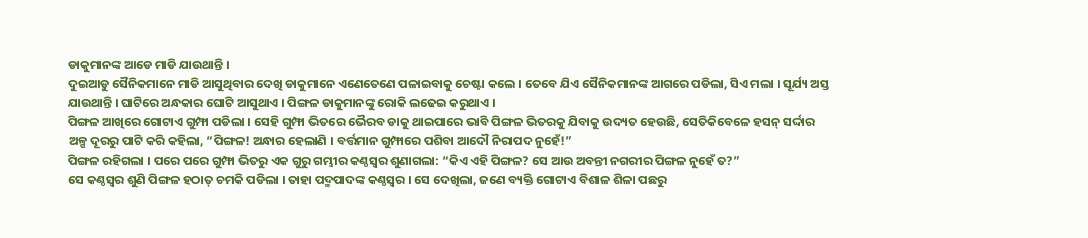ଡାକୁମାନଙ୍କ ଆଡେ ମାଡି ଯାଉଥାନ୍ତି ।
ଦୁଇଆଡୁ ସୈନିକମାନେ ମାଡି ଆସୁଥିବାର ଦେଖି ଡାକୁମାନେ ଏଣେତେଣେ ପଳାଇବାକୁ ଚେଷ୍ଟା କଲେ । ତେବେ ଯିଏ ସୈନିକମାନଙ୍କ ଆଗରେ ପଡିଲା, ସିଏ ମଲା । ସୂର୍ଯ୍ୟ ଅସ୍ତ ଯାଉଥାନ୍ତି । ଘାଟିରେ ଅନ୍ଧକାର ଘୋଟି ଆସୁଥାଏ । ପିଙ୍ଗଳ ଡାକୁମାନଙ୍କୁ ରୋକି ଲଢେଇ କରୁଥାଏ ।
ପିଙ୍ଗଳ ଆଖିରେ ଗୋଟାଏ ଗୁମ୍ଫା ପଡିଲା । ସେହି ଗୁମ୍ଫା ଭିତରେ ଭୈରବ ଡାକୁ ଥାଇପାରେ ଭାବି ପିଙ୍ଗଳ ଭିତରକୁ ଯିବାକୁ ଉଦ୍ୟତ ହେଉଛି, ସେତିକିବେଳେ ହସନ୍ ସର୍ଦ୍ଦାର ଅଳ୍ପ ଦୂରରୁ ପାଟି କରି କହିଲା, “ପିଙ୍ଗଳ! ଅନ୍ଧାର ହେଲାଣି । ବର୍ତ୍ତମାନ ଗୁମ୍ଫାରେ ପଶିବା ଆଦୌ ନିରାପଦ ନୁହେଁ!”
ପିଙ୍ଗଳ ରହିଗଲା । ପରେ ପରେ ଗୁମ୍ଫା ଭିତରୁ ଏକ ଗୁରୁ ଗମ୍ଭୀର କଣ୍ଠସ୍ୱର ଶୁଣାଗଲା: “କିଏ ଏହି ପିଙ୍ଗଳ? ସେ ଆଉ ଅବନ୍ତୀ ନଗରୀର ପିଙ୍ଗଳ ନୁହେଁ ତ?”
ସେ କଣ୍ଠସ୍ୱର ଶୁଣି ପିଙ୍ଗଳ ହଠାତ୍ ଚମକି ପଡିଲା । ତାହା ପଦ୍ମପାଦଙ୍କ କଣ୍ଠସ୍ୱର । ସେ ଦେଖିଲା, ଜଣେ ବ୍ୟକ୍ତି ଗୋଟାଏ ବିଶାଳ ଶିଳା ପଛରୁ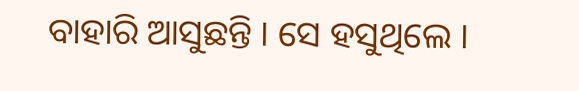ବାହାରି ଆସୁଛନ୍ତି । ସେ ହସୁଥିଲେ ।